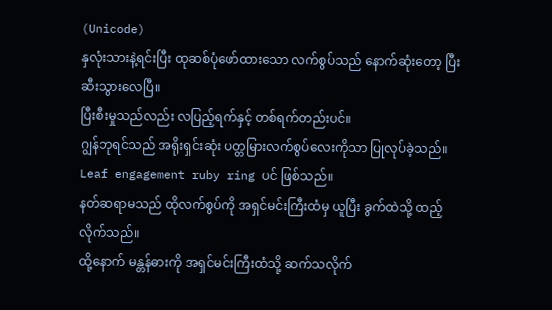(Unicode)
နှလုံးသားနဲ့ရင်းပြီး ထုဆစ်ပုံဖော်ထားသော လက်စွပ်သည် နောက်ဆုံးတော့ ပြီးဆီးသွားလေပြီ။
ပြီးစီးမှုသည်လည်း လပြည့်ရက်နှင့် တစ်ရက်တည်းပင်။
ဂျွန်ဘုရင်သည် အရိုးရှင်းဆုံး ပတ္တမြားလက်စွပ်လေးကိုသာ ပြုလုပ်ခဲ့သည်။
Leaf engagement ruby ring ပင် ဖြစ်သည်။
နတ်ဆရာမသည် ထိုလက်စွပ်ကို အရှင်မင်းကြီးထံမှ ယူပြီး ခွက်ထဲသို့ ထည့်လိုက်သည်။
ထို့နောက် မန္တန်ဓားကို အရှင်မင်းကြီးထံသို့ ဆက်သလိုက်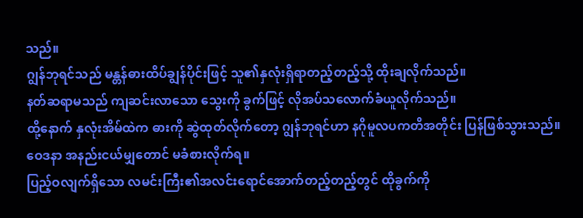သည်။
ဂျွန်ဘုရင်သည် မန္တန်ဓားထိပ်ချွန်ပိုင်းဖြင့် သူ၏နှလုံးရှိရာတည့်တည့်သို့ ထိုးချလိုက်သည်။
နတ်ဆရာမသည် ကျဆင်းလာသော သွေးကို ခွက်ဖြင့် လိုအပ်သလောက်ခံယူလိုက်သည်။
ထို့နောက် နှလုံးအိမ်ထဲက ဓားကို ဆွဲထုတ်လိုက်တော့ ဂျွန်ဘုရင်ဟာ နဂိုမူလပကတိအတိုင်း ပြန်ဖြစ်သွားသည်။ ဝေဒနာ အနည်းငယ်မျှတောင် မခံစားလိုက်ရ။
ပြည့်ဝလျက်ရှိသော လမင်းကြီး၏အလင်းရောင်အောက်တည့်တည့်တွင် ထိုခွက်ကို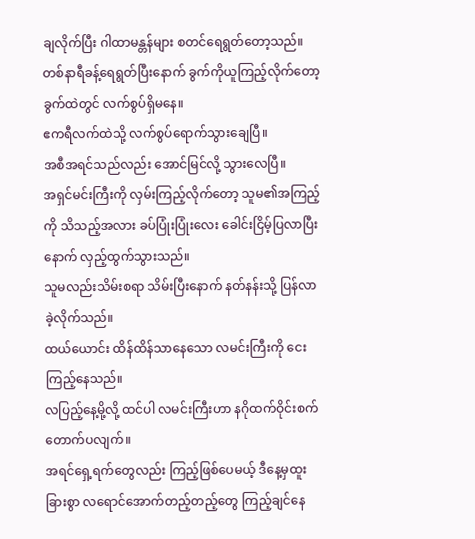ချလိုက်ပြီး ဂါထာမန္တန်များ စတင်ရေရွတ်တော့သည်။
တစ်နာရီခန့်ရေရွတ်ပြီးနောက် ခွက်ကိုယူကြည့်လိုက်တော့ ခွက်ထဲတွင် လက်စွပ်ရှိမနေ။
ဧကရီလက်ထဲသို့ လက်စွပ်ရောက်သွားချေပြီ။
အစီအရင်သည်လည်း အောင်မြင်လို့ သွားလေပြီ။
အရှင်မင်းကြီးကို လှမ်းကြည့်လိုက်တော့ သူမ၏အကြည့်ကို သိသည့်အလား ခပ်ပြုံးပြုံးလေး ခေါင်းငြိမ့်ပြလာပြီးနောက် လှည့်ထွက်သွားသည်။
သူမလည်းသိမ်းစရာ သိမ်းပြီးနောက် နတ်နန်းသို့ ပြန်လာခဲ့လိုက်သည်။
ထယ်ယောင်း ထိန်ထိန်သာနေသော လမင်းကြီးကို ငေးကြည့်နေသည်။
လပြည့်နေ့မို့လို့ ထင်ပါ လမင်းကြီးဟာ နဂိုထက်ဝိုင်းစက်တောက်ပလျက်။
အရင်ရှေ့ရက်တွေလည်း ကြည့်ဖြစ်ပေမယ့် ဒီနေ့မှထူးခြားစွာ လရောင်အောက်တည့်တည့်တွေ ကြည့်ချင်နေ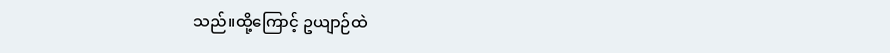သည်။ထို့ကြောင့် ဥယျာဉ်ထဲ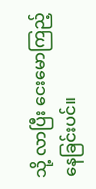သို့ လာပြီး ငေးမောကြည့်နေခြင်းပင်။